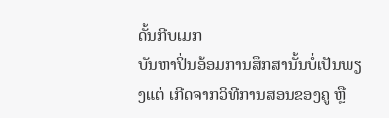ດັ້ນກີບເມກ
ບັນຫາປິ່ນອ້ອມການສຶກສານັ້ນບໍ່ເປັນພຽງແຕ່ ເກີດຈາກວິທີການສອນຂອງຄູ ຫຼື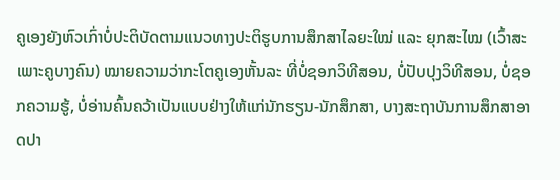ຄູເອງຍັງຫົວເກົ່າບໍ່ປະຕິບັດຕາມແນວທາງປະຕິຮູບການສຶກສາໄລຍະໃໝ່ ແລະ ຍຸກສະໄໝ (ເວົ້າສະເພາະຄູບາງຄົນ) ໝາຍຄວາມວ່າກະໂຕຄູເອງຫັ້ນລະ ທີ່ບໍ່ຊອກວິທີສອນ, ບໍ່ປັບປຸງວິທີສອນ, ບໍ່ຊອກຄວາມຮູ້, ບໍ່ອ່ານຄົ້ນຄວ້າເປັນແບບຢ່າງໃຫ້ແກ່ນັກຮຽນ-ນັກສຶກສາ, ບາງສະຖາບັນການສຶກສາອາດປາ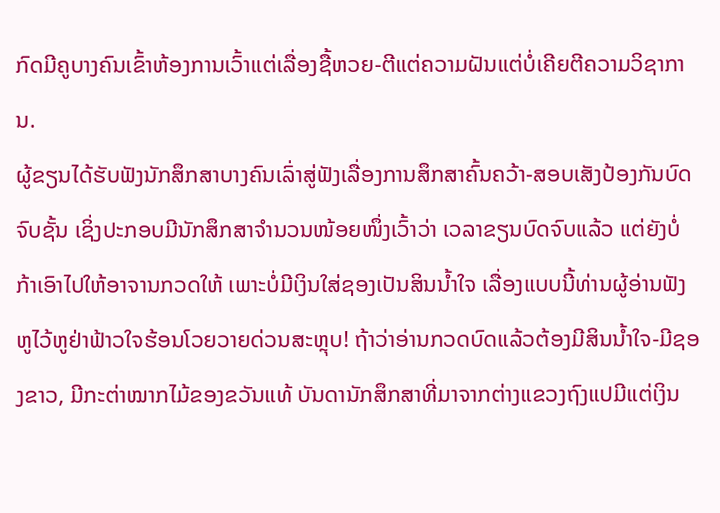ກົດມີຄູບາງຄົນເຂົ້າຫ້ອງການເວົ້າແຕ່ເລື່ອງຊື້ຫວຍ-ຕີແຕ່ຄວາມຝັນແຕ່ບໍ່ເຄີຍຕີຄວາມວິຊາການ.
ຜູ້ຂຽນໄດ້ຮັບຟັງນັກສຶກສາບາງຄົນເລົ່າສູ່ຟັງເລື່ອງການສຶກສາຄົ້ນຄວ້າ-ສອບເສັງປ້ອງກັນບົດຈົບຊັ້ນ ເຊິ່ງປະກອບມີນັກສຶກສາຈໍານວນໜ້ອຍໜຶ່ງເວົ້າວ່າ ເວລາຂຽນບົດຈົບແລ້ວ ແຕ່ຍັງບໍ່ກ້າເອົາໄປໃຫ້ອາຈານກວດໃຫ້ ເພາະບໍ່ມີເງິນໃສ່ຊອງເປັນສິນນໍ້າໃຈ ເລື່ອງແບບນີ້ທ່ານຜູ້ອ່ານຟັງຫູໄວ້ຫູຢ່າຟ້າວໃຈຮ້ອນໂວຍວາຍດ່ວນສະຫຼຸບ! ຖ້າວ່າອ່ານກວດບົດແລ້ວຕ້ອງມີສິນນໍ້າໃຈ-ມີຊອງຂາວ, ມີກະຕ່າໝາກໄມ້ຂອງຂວັນແທ້ ບັນດານັກສຶກສາທີ່ມາຈາກຕ່າງແຂວງຖົງແປມີແຕ່ເງິນ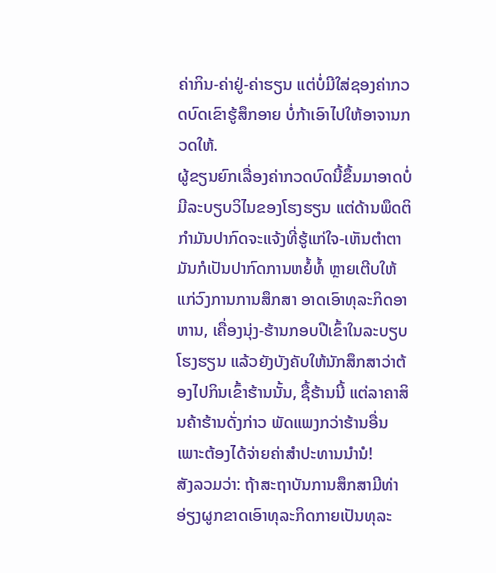ຄ່າກິນ-ຄ່າຢູ່-ຄ່າຮຽນ ແຕ່ບໍ່ມີໃສ່ຊອງຄ່າກວດບົດເຂົາຮູ້ສຶກອາຍ ບໍ່ກ້າເອົາໄປໃຫ້ອາຈານກວດໃຫ້.
ຜູ້ຂຽນຍົກເລື່ອງຄ່າກວດບົດນີ້ຂຶ້ນມາອາດບໍ່ມີລະບຽບວິໄນຂອງໂຮງຮຽນ ແຕ່ດ້ານພຶດຕິກໍາມັນປາກົດຈະແຈ້ງທີ່ຮູ້ແກ່ໃຈ-ເຫັນຕໍາຕາ ມັນກໍເປັນປາກົດການຫຍໍ້ທໍ້ ຫຼາຍເຕີບໃຫ້ແກ່ວົງການການສຶກສາ ອາດເອົາທຸລະກິດອາຫານ, ເຄື່ອງນຸ່ງ-ຮ້ານກອບປີເຂົ້າໃນລະບຽບໂຮງຮຽນ ແລ້ວຍັງບັງຄັບໃຫ້ນັກສຶກສາວ່າຕ້ອງໄປກິນເຂົ້າຮ້ານນັ້ນ, ຊື້ຮ້ານນີ້ ແຕ່ລາຄາສິນຄ້າຮ້ານດັ່ງກ່າວ ພັດແພງກວ່າຮ້ານອື່ນ ເພາະຕ້ອງໄດ້ຈ່າຍຄ່າສໍາປະທານນໍານໍ!
ສັງລວມວ່າ: ຖ້າສະຖາບັນການສຶກສາມີທ່າອ່ຽງຜູກຂາດເອົາທຸລະກິດກາຍເປັນທຸລະ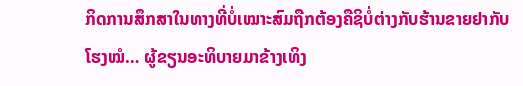ກິດການສຶກສາໃນທາງທີ່ບໍ່ເໝາະສົມຖືກຕ້ອງຄືຊິບໍ່ຕ່າງກັບຮ້ານຂາຍຢາກັບໂຮງໝໍ… ຜູ້ຂຽນອະທິບາຍມາຂ້າງເທິງ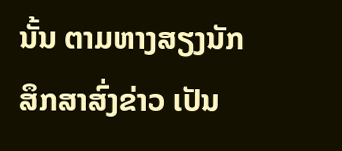ນັ້ນ ຕາມຫາງສຽງນັກສຶກສາສົ່ງຂ່າວ ເປັນ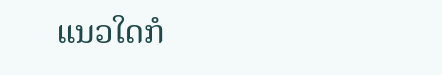ແນວໃດກໍ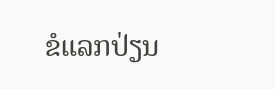ຂໍແລກປ່ຽນ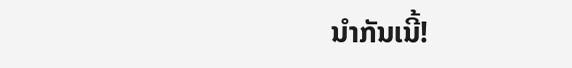ນໍາກັນເນີ້!